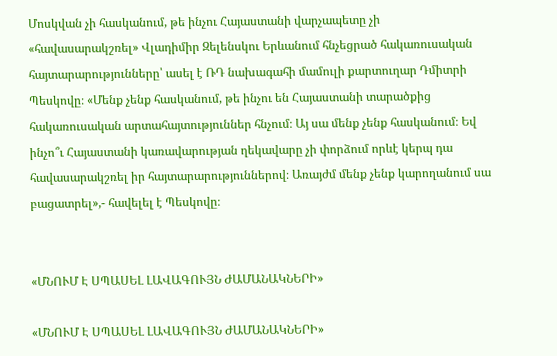Մոսկվան չի հասկանում, թե ինչու Հայաստանի վարչապետը չի «հավասարակշռել» Վլադիմիր Զելենսկու Երևանում հնչեցրած հակառուսական հայտարարությունները՝ ասել է ՌԴ նախագահի մամուլի քարտուղար Դմիտրի Պեսկովը։ «Մենք չենք հասկանում, թե ինչու են Հայաստանի տարածքից հակառուսական արտահայտություններ հնչում։ Այ սա մենք չենք հասկանում։ Եվ ինչո՞ւ Հայաստանի կառավարության ղեկավարը չի փորձում որևէ կերպ դա հավասարակշռել իր հայտարարություններով։ Առայժմ մենք չենք կարողանում սա բացատրել»,- հավելել է Պեսկովը։


«ՄՆՈՒՄ Է ՍՊԱՍԵԼ ԼԱՎԱԳՈՒՅՆ ԺԱՄԱՆԱԿՆԵՐԻ»

«ՄՆՈՒՄ Է ՍՊԱՍԵԼ ԼԱՎԱԳՈՒՅՆ ԺԱՄԱՆԱԿՆԵՐԻ»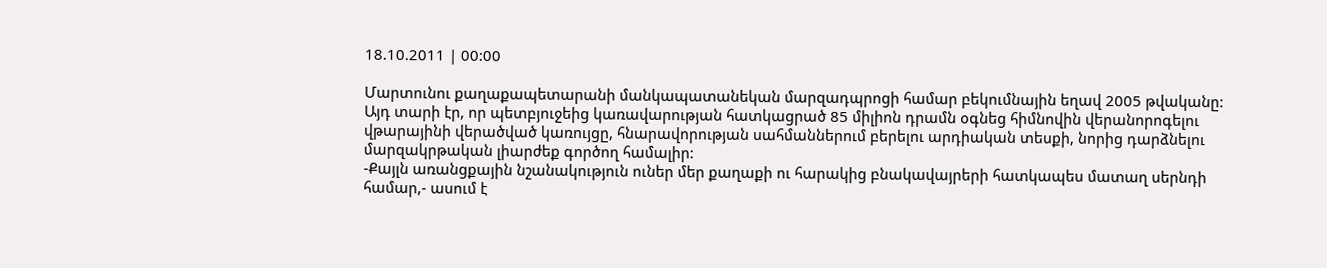18.10.2011 | 00:00

Մարտունու քաղաքապետարանի մանկապատանեկան մարզադպրոցի համար բեկումնային եղավ 2005 թվականը: Այդ տարի էր, որ պետբյուջեից կառավարության հատկացրած 85 միլիոն դրամն օգնեց հիմնովին վերանորոգելու վթարայինի վերածված կառույցը, հնարավորության սահմաններում բերելու արդիական տեսքի, նորից դարձնելու մարզակրթական լիարժեք գործող համալիր:
-Քայլն առանցքային նշանակություն ուներ մեր քաղաքի ու հարակից բնակավայրերի հատկապես մատաղ սերնդի համար,- ասում է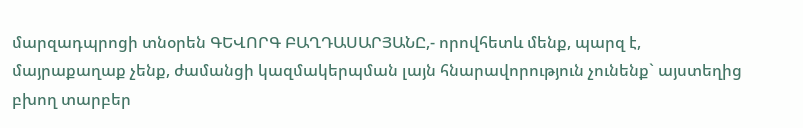մարզադպրոցի տնօրեն ԳԵՎՈՐԳ ԲԱՂԴԱՍԱՐՅԱՆԸ,- որովհետև մենք, պարզ է, մայրաքաղաք չենք, ժամանցի կազմակերպման լայն հնարավորություն չունենք` այստեղից բխող տարբեր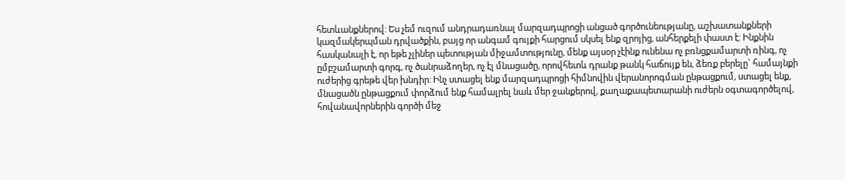հետևանքներով: Ես չեմ ուզում անդրադառնալ մարզադպրոցի անցած գործունեությանը, աշխատանքների կազմակերպման դրվածքին, բայց որ անգամ գույքի հարցում սկսել ենք զրոյից, անհերքելի փաստ է: Ինքնին հասկանալի է, որ եթե չլիներ պետության միջամտությունը, մենք այսօր չէինք ունենա ոչ բռնցքամարտի ռինգ, ոչ ըմբշամարտի գորգ, ոչ ծանրաձողեր, ոչ էլ մնացածը, որովհետև դրանք թանկ հաճույք են, ձեռք բերելը` համայնքի ուժերից գրեթե վեր խնդիր: Ինչ ստացել ենք մարզադպրոցի հիմնովին վերանորոգման ընթացքում, ստացել ենք, մնացածն ընթացքում փորձում ենք համալրել նաև մեր ջանքերով, քաղաքապետարանի ուժերն օգտագործելով, հովանավորներին գործի մեջ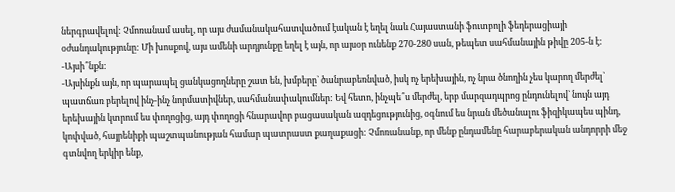ներգրավելով: Չմոռանամ ասել, որ այս ժամանակահատվածում էական է եղել նաև Հայաստանի ֆուտբոլի ֆեդերացիայի օժանդակությունը: Մի խոսքով, այս ամենի արդյունքը եղել է այն, որ այսօր ունենք 270-280 սան, թեպետ սահմանային թիվը 205-ն է:
-Այսի՞նքն:
-Այսինքն այն, որ պարապել ցանկացողները շատ են, խմբերը` ծանրաբեռնված, իսկ ոչ երեխային, ոչ նրա ծնողին չես կարող մերժել` պատճառ բերելով ինչ-ինչ նորմատիվներ, սահմանափակումներ: Եվ հետո, ինչպե՞ս մերժել, երբ մարզադպրոց ընդունելով` նույն այդ երեխային կտրում ես փողոցից, այդ փողոցի հնարավոր բացասական ազդեցությունից, օգնում ես նրան մեծանալու ֆիզիկապես պինդ, կոփված, հայրենիքի պաշտպանության համար պատրաստ քաղաքացի: Չմոռանանք, որ մենք ընդամենը հարաբերական անդորրի մեջ գտնվող երկիր ենք,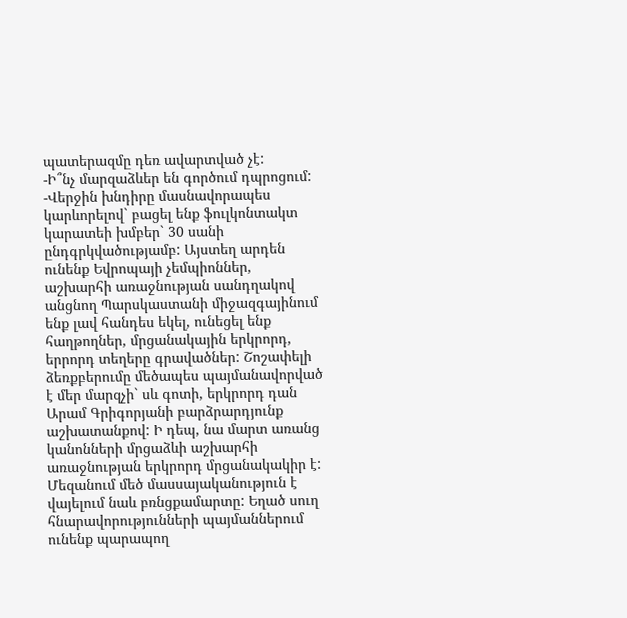պատերազմը դեռ ավարտված չէ:
-Ի՞նչ մարզաձևեր են գործում դպրոցում:
-Վերջին խնդիրը մասնավորապես կարևորելով` բացել ենք ֆուլկոնտակտ կարատեի խմբեր` 30 սանի ընդգրկվածությամբ: Այստեղ արդեն ունենք Եվրոպայի չեմպիոններ, աշխարհի առաջնության սանդղակով անցնող Պարսկաստանի միջազգայինում ենք լավ հանդես եկել, ունեցել ենք հաղթողներ, մրցանակային երկրորդ, երրորդ տեղերը գրավածներ: Շոշափելի ձեռքբերումը մեծապես պայմանավորված է մեր մարզչի` սև գոտի, երկրորդ դան Արամ Գրիգորյանի բարձրարդյունք աշխատանքով: Ի դեպ, նա մարտ առանց կանոնների մրցաձևի աշխարհի առաջնության երկրորդ մրցանակակիր է:
Մեզանում մեծ մասսայականություն է վայելում նաև բռնցքամարտը: Եղած սուղ հնարավորությունների պայմաններում ունենք պարապող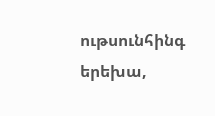ութսունհինգ երեխա,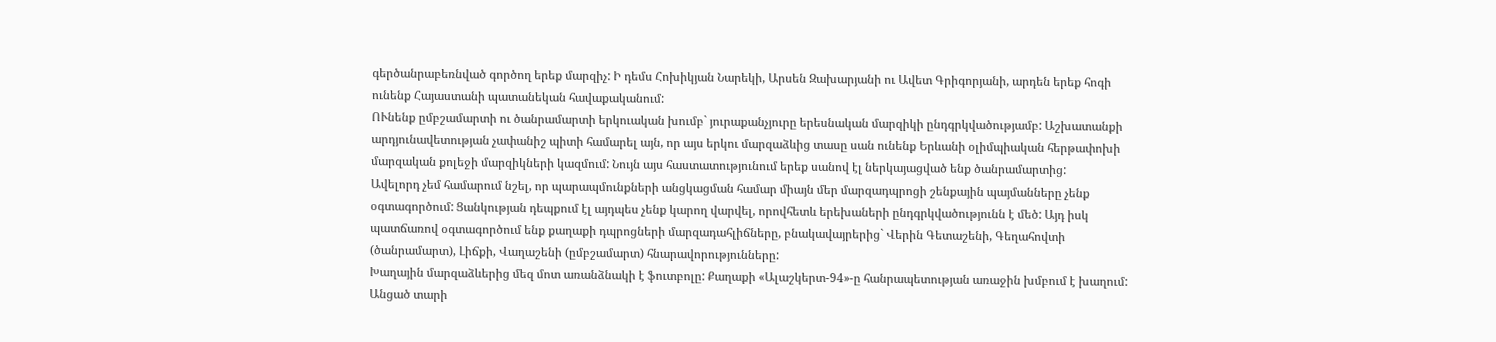գերծանրաբեռնված գործող երեք մարզիչ: Ի դեմս Հոխիկյան Նարեկի, Արսեն Զախարյանի ու Ավետ Գրիգորյանի, արդեն երեք հոգի ունենք Հայաստանի պատանեկան հավաքականում:
ՈՒնենք ըմբշամարտի ու ծանրամարտի երկուական խումբ` յուրաքանչյուրը երեսնական մարզիկի ընդգրկվածությամբ: Աշխատանքի արդյունավետության չափանիշ պիտի համարել այն, որ այս երկու մարզաձևից տասը սան ունենք Երևանի օլիմպիական հերթափոխի մարզական քոլեջի մարզիկների կազմում: Նույն այս հաստատությունում երեք սանով էլ ներկայացված ենք ծանրամարտից:
Ավելորդ չեմ համարում նշել, որ պարապմունքների անցկացման համար միայն մեր մարզադպրոցի շենքային պայմանները չենք օգտագործում: Ցանկության դեպքում էլ այդպես չենք կարող վարվել, որովհետև երեխաների ընդգրկվածությունն է մեծ: Այդ իսկ պատճառով օգտագործում ենք քաղաքի դպրոցների մարզադահլիճները, բնակավայրերից` Վերին Գետաշենի, Գեղահովտի (ծանրամարտ), Լիճքի, Վաղաշենի (ըմբշամարտ) հնարավորությունները:
Խաղային մարզաձևերից մեզ մոտ առանձնակի է ֆուտբոլը: Քաղաքի «Ալաշկերտ-94»-ը հանրապետության առաջին խմբում է խաղում: Անցած տարի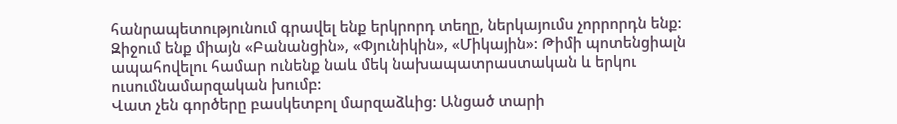հանրապետությունում գրավել ենք երկրորդ տեղը, ներկայումս չորրորդն ենք: Զիջում ենք միայն «Բանանցին», «Փյունիկին», «Միկային»: Թիմի պոտենցիալն ապահովելու համար ունենք նաև մեկ նախապատրաստական և երկու ուսումնամարզական խումբ:
Վատ չեն գործերը բասկետբոլ մարզաձևից: Անցած տարի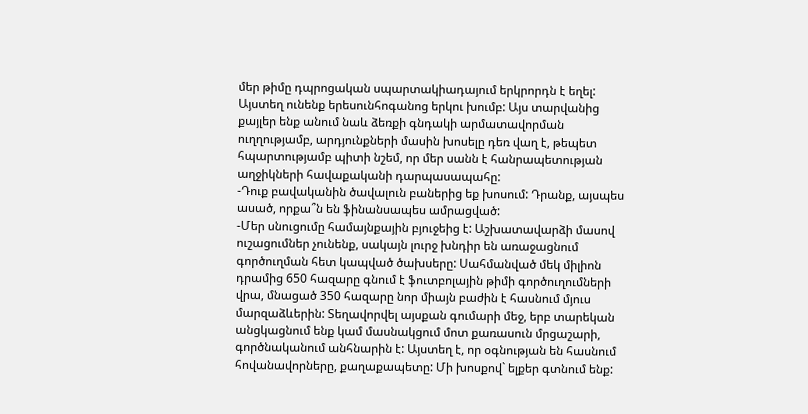մեր թիմը դպրոցական սպարտակիադայում երկրորդն է եղել: Այստեղ ունենք երեսունհոգանոց երկու խումբ: Այս տարվանից քայլեր ենք անում նաև ձեռքի գնդակի արմատավորման ուղղությամբ, արդյունքների մասին խոսելը դեռ վաղ է, թեպետ հպարտությամբ պիտի նշեմ, որ մեր սանն է հանրապետության աղջիկների հավաքականի դարպասապահը:
-Դուք բավականին ծավալուն բաներից եք խոսում: Դրանք, այսպես ասած, որքա՞ն են ֆինանսապես ամրացված:
-Մեր սնուցումը համայնքային բյուջեից է: Աշխատավարձի մասով ուշացումներ չունենք, սակայն լուրջ խնդիր են առաջացնում գործուղման հետ կապված ծախսերը: Սահմանված մեկ միլիոն դրամից 650 հազարը գնում է ֆուտբոլային թիմի գործուղումների վրա, մնացած 350 հազարը նոր միայն բաժին է հասնում մյուս մարզաձևերին: Տեղավորվել այսքան գումարի մեջ, երբ տարեկան անցկացնում ենք կամ մասնակցում մոտ քառասուն մրցաշարի, գործնականում անհնարին է: Այստեղ է, որ օգնության են հասնում հովանավորները, քաղաքապետը: Մի խոսքով` ելքեր գտնում ենք: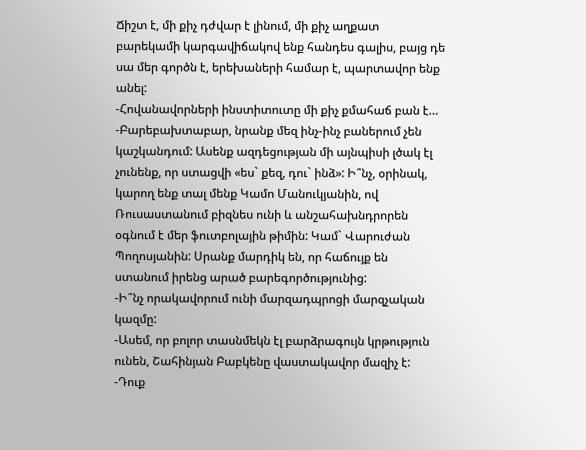Ճիշտ է, մի քիչ դժվար է լինում, մի քիչ աղքատ բարեկամի կարգավիճակով ենք հանդես գալիս, բայց դե սա մեր գործն է, երեխաների համար է, պարտավոր ենք անել:
-Հովանավորների ինստիտուտը մի քիչ քմահաճ բան է…
-Բարեբախտաբար, նրանք մեզ ինչ-ինչ բաներում չեն կաշկանդում: Ասենք ազդեցության մի այնպիսի լծակ էլ չունենք, որ ստացվի «ես` քեզ, դու` ինձ»: Ի՞նչ, օրինակ, կարող ենք տալ մենք Կամո Մանուկյանին, ով Ռուսաստանում բիզնես ունի և անշահախնդրորեն օգնում է մեր ֆուտբոլային թիմին: Կամ` Վարուժան Պողոսյանին: Սրանք մարդիկ են, որ հաճույք են ստանում իրենց արած բարեգործությունից:
-Ի՞նչ որակավորում ունի մարզադպրոցի մարզչական կազմը:
-Ասեմ, որ բոլոր տասնմեկն էլ բարձրագույն կրթություն ունեն, Շահինյան Բաբկենը վաստակավոր մազիչ է:
-Դուք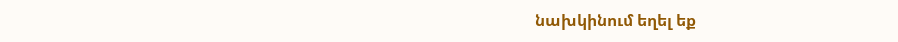նախկինում եղել եք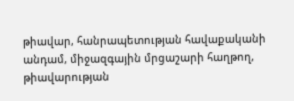թիավար, հանրապետության հավաքականի անդամ, միջազգային մրցաշարի հաղթող, թիավարության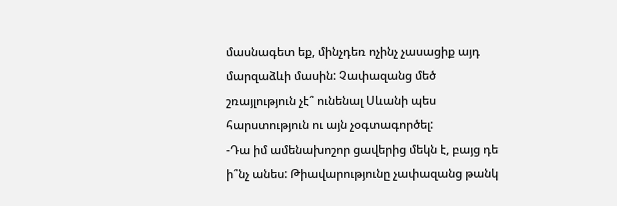մասնագետ եք, մինչդեռ ոչինչ չասացիք այդ մարզաձևի մասին: Չափազանց մեծ շռայլություն չէ՞ ունենալ Սևանի պես հարստություն ու այն չօգտագործել:
-Դա իմ ամենախոշոր ցավերից մեկն է, բայց դե ի՞նչ անես: Թիավարությունը չափազանց թանկ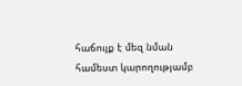հաճույք է մեզ նման համեստ կարողությամբ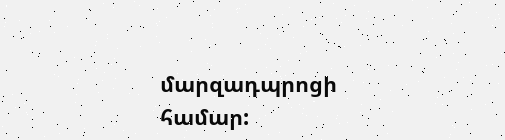մարզադպրոցի համար: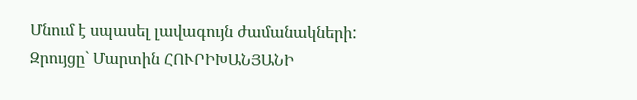Մնում է սպասել լավագույն ժամանակների:
Զրույցը` Մարտին ՀՈՒՐԻԽԱՆՅԱՆԻ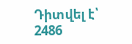Դիտվել է՝ 2486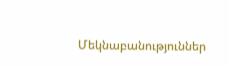Մեկնաբանություններ